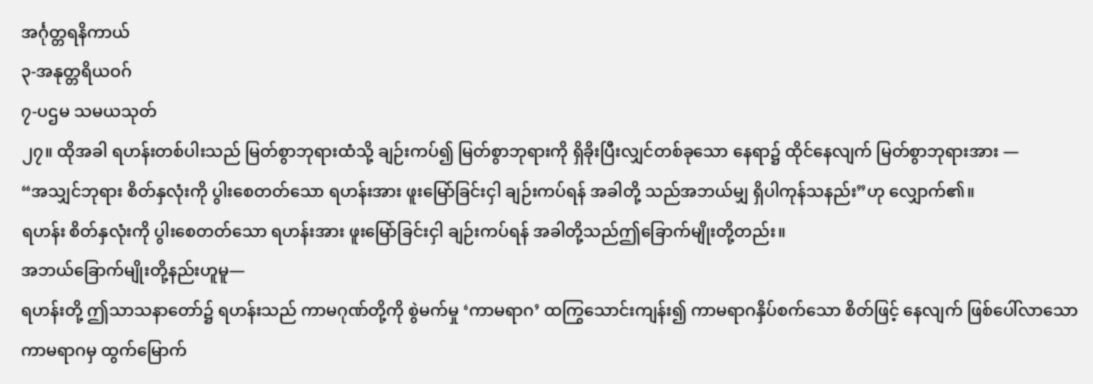အင်္ဂုတ္တရနိကာယ်
၃-အနုတ္တရိယဝဂ်
၇-ပဌမ သမယသုတ်
၂၇။ ထိုအခါ ရဟန်းတစ်ပါးသည် မြတ်စွာဘုရားထံသို့ ချဉ်းကပ်၍ မြတ်စွာဘုရားကို ရှိခိုးပြီးလျှင်တစ်ခုသော နေရာ၌ ထိုင်နေလျက် မြတ်စွာဘုရားအား —
“အသျှင်ဘုရား စိတ်နှလုံးကို ပွါးစေတတ်သော ရဟန်းအား ဖူးမြော်ခြင်းငှါ ချဉ်းကပ်ရန် အခါတို့ သည်အဘယ်မျှ ရှိပါကုန်သနည်း”ဟု လျှောက်၏။
ရဟန်း စိတ်နှလုံးကို ပွါးစေတတ်သော ရဟန်းအား ဖူးမြော်ခြင်းငှါ ချဉ်းကပ်ရန် အခါတို့သည်ဤခြောက်မျိုးတို့တည်း။
အဘယ်ခြောက်မျိုးတို့နည်းဟူမူ—
ရဟန်းတို့ ဤသာသနာတော်၌ ရဟန်းသည် ကာမဂုဏ်တို့ကို စွဲမက်မှု ‘ကာမရာဂ’ ထကြွသောင်းကျန်း၍ ကာမရာဂနှိပ်စက်သော စိတ်ဖြင့် နေလျက် ဖြစ်ပေါ်လာသော ကာမရာဂမှ ထွက်မြောက်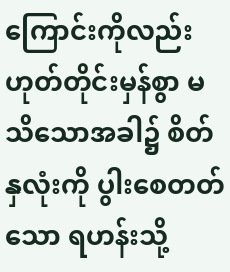ကြောင်းကိုလည်းဟုတ်တိုင်းမှန်စွာ မသိသောအခါ၌ စိတ်နှလုံးကို ပွါးစေတတ်သော ရဟန်းသို့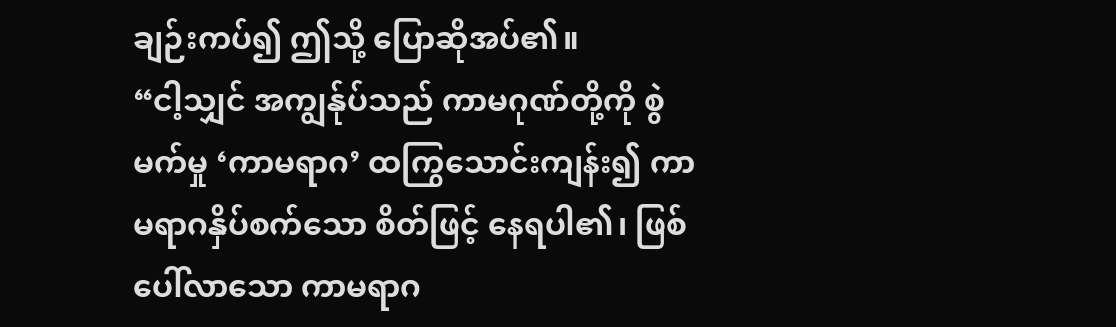ချဉ်းကပ်၍ ဤသို့ ပြောဆိုအပ်၏။
“ငါ့သျှင် အကျွန်ုပ်သည် ကာမဂုဏ်တို့ကို စွဲမက်မှု ‘ကာမရာဂ’ ထကြွသောင်းကျန်း၍ ကာမရာဂနှိပ်စက်သော စိတ်ဖြင့် နေရပါ၏၊ ဖြစ်ပေါ်လာသော ကာမရာဂ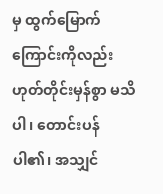မှ ထွက်မြောက်ကြောင်းကိုလည်းဟုတ်တိုင်းမှန်စွာ မသိပါ၊ တောင်းပန်ပါ၏၊ အသျှင်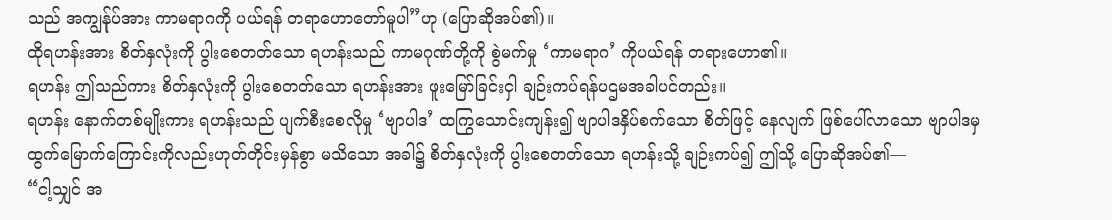သည် အကျွန်ုပ်အား ကာမရာဂကို ပယ်ရန် တရာဟောတော်မူပါ”ဟု (ပြောဆိုအပ်၏)။
ထိုရဟန်းအား စိတ်နှလုံးကို ပွါးစေတတ်သော ရဟန်းသည် ကာမဂုဏ်တို့ကို စွဲမက်မှု ‘ကာမရာဂ’ ကိုပယ်ရန် တရားဟော၏။
ရဟန်း ဤသည်ကား စိတ်နှလုံးကို ပွါးစေတတ်သော ရဟန်းအား ဖူးမြော်ခြင်းငှါ ချဉ်းကပ်ရန်ပဌမအခါပင်တည်း။
ရဟန်း နောက်တစ်မျိုးကား ရဟန်းသည် ပျက်စီးစေလိုမှု ‘ဗျာပါဒ’ ထကြွသောင်းကျန်း၍ ဗျာပါဒနှိပ်စက်သော စိတ်ဖြင့် နေလျက် ဖြစ်ပေါ်လာသော ဗျာပါဒမှ ထွက်မြောက်ကြောင်းကိုလည်းဟုတ်တိုင်းမှန်စွာ မသိသော အခါ၌ စိတ်နှလုံးကို ပွါးစေတတ်သော ရဟန်းသို့ ချဉ်းကပ်၍ ဤသို့ ပြောဆိုအပ်၏—
“ငါ့သျှင် အ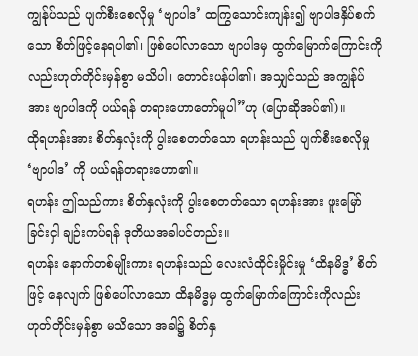ကျွန်ုပ်သည် ပျက်စီးစေလိုမှု ‘ဗျာပါဒ’ ထကြွသောင်းကျန်း၍ ဗျာပါဒနှိပ်စက်သော စိတ်ဖြင့်နေရပါ၏၊ ဖြစ်ပေါ်လာသော ဗျာပါဒမှ ထွက်မြောက်ကြောင်းကိုလည်းဟုတ်တိုင်းမှန်စွာ မသိပါ၊ တောင်းပန်ပါ၏၊ အသျှင်သည် အကျွန်ုပ်အား ဗျာပါဒကို ပယ်ရန် တရားဟောတော်မူပါ”ဟု (ပြောဆိုအပ်၏)။
ထိုရဟန်းအား စိတ်နှလုံးကို ပွါးစေတတ်သော ရဟန်းသည် ပျက်စီးစေလိုမှု ‘ဗျာပါဒ’ ကို ပယ်ရန်တရားဟော၏။
ရဟန်း ဤသည်ကား စိတ်နှလုံးကို ပွါးစေတတ်သော ရဟန်းအား ဖူးမြော်ခြင်းငှါ ချဉ်းကပ်ရန် ဒုတိယအခါပင်တည်း။
ရဟန်း နောက်တစ်မျိုးကား ရဟန်းသည် လေးလံထိုင်းမှိုင်းမှု ‘ထိနမိဒ္ဓ’ စိတ်ဖြင့် နေလျက် ဖြစ်ပေါ်လာသော ထိနမိဒ္ဓမှ ထွက်မြောက်ကြောင်းကိုလည်းဟုတ်တိုင်းမှန်စွာ မသိသော အခါ၌ စိတ်နှ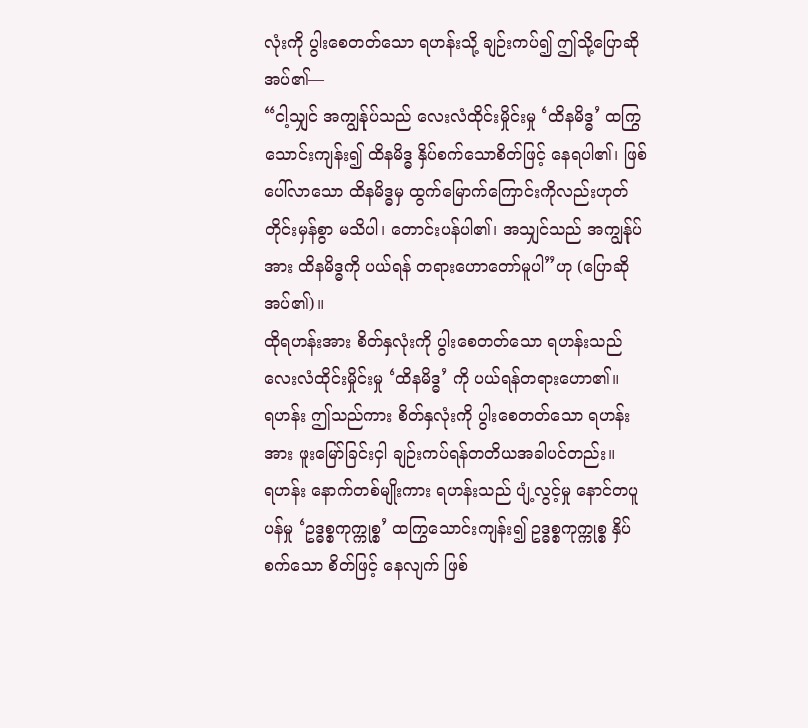လုံးကို ပွါးစေတတ်သော ရဟန်းသို့ ချဉ်းကပ်၍ ဤသို့ပြောဆိုအပ်၏—
“ငါ့သျှင် အကျွန်ုပ်သည် လေးလံထိုင်းမှိုင်းမှု ‘ထိနမိဒ္ဓ’ ထကြွသောင်းကျန်း၍ ထိနမိဒ္ဓ နှိပ်စက်သောစိတ်ဖြင့် နေရပါ၏၊ ဖြစ်ပေါ်လာသော ထိနမိဒ္ဓမှ ထွက်မြောက်ကြောင်းကိုလည်းဟုတ်တိုင်းမှန်စွာ မသိပါ၊ တောင်းပန်ပါ၏၊ အသျှင်သည် အကျွန်ုပ်အား ထိနမိဒ္ဓကို ပယ်ရန် တရားဟောတော်မူပါ”ဟု (ပြောဆိုအပ်၏)။
ထိုရဟန်းအား စိတ်နှလုံးကို ပွါးစေတတ်သော ရဟန်းသည် လေးလံထိုင်းမှိုင်းမှု ‘ထိနမိဒ္ဓ’ ကို ပယ်ရန်တရားဟော၏။
ရဟန်း ဤသည်ကား စိတ်နှလုံးကို ပွါးစေတတ်သော ရဟန်းအား ဖူးမြော်ခြင်းငှါ ချဉ်းကပ်ရန်တတိယအခါပင်တည်း။
ရဟန်း နောက်တစ်မျိုးကား ရဟန်းသည် ပျံ့လွင့်မှု နောင်တပူပန်မှု ‘ဥဒ္ဓစ္စကုက္ကုစ္စ’ ထကြွသောင်းကျန်း၍ ဥဒ္ဓစ္စကုက္ကုစ္စ နှိပ်စက်သော စိတ်ဖြင့် နေလျက် ဖြစ်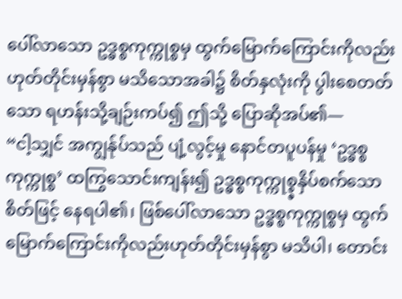ပေါ်လာသော ဥဒ္ဓစ္စကုက္ကုစ္စမှ ထွက်မြောက်ကြောင်းကိုလည်းဟုတ်တိုင်းမှန်စွာ မသိသောအခါ၌ စိတ်နှလုံးကို ပွါးစေတတ်သော ရဟန်းသို့ချဉ်းကပ်၍ ဤသို့ ပြောဆိုအပ်၏—
“ငါ့သျှင် အကျွန်ုပ်သည် ပျံ့လွင့်မှု နောင်တပူပန်မှု ‘ဥဒ္ဓစ္စကုက္ကုစ္စ’ ထကြွသောင်းကျန်း၍ ဥဒ္ဓစ္စကုက္ကုစ္စ္ဓနှိပ်စက်သော စိတ်ဖြင့် နေရပါ၏၊ ဖြစ်ပေါ်လာသော ဥဒ္ဓစ္စကုက္ကုစ္စမှ ထွက်မြောက်ကြောင်းကိုလည်းဟုတ်တိုင်းမှန်စွာ မသိပါ၊ တောင်း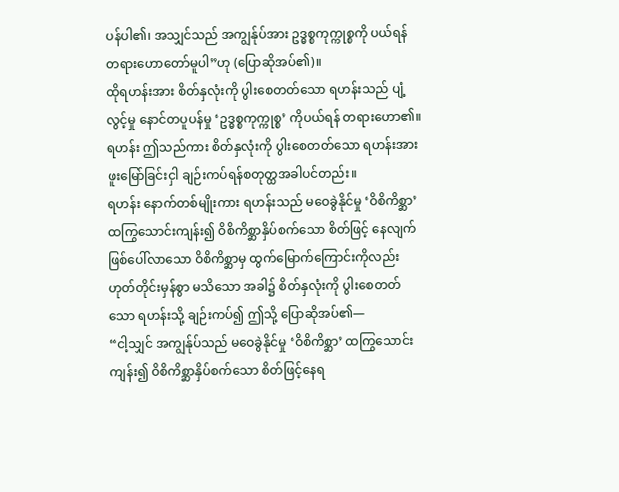ပန်ပါ၏၊ အသျှင်သည် အကျွန်ုပ်အား ဥဒ္ဓစ္စကုက္ကုစ္စကို ပယ်ရန် တရားဟောတော်မူပါ”ဟု (ပြောဆိုအပ်၏)။
ထိုရဟန်းအား စိတ်နှလုံးကို ပွါးစေတတ်သော ရဟန်းသည် ပျံ့လွင့်မှု နောင်တပူပန်မှု ‘ဥဒ္ဓစ္စကုက္ကုစ္စ’ ကိုပယ်ရန် တရားဟော၏။
ရဟန်း ဤသည်ကား စိတ်နှလုံးကို ပွါးစေတတ်သော ရဟန်းအား ဖူးမြော်ခြင်းငှါ ချဉ်းကပ်ရန်စတုတ္ထအခါပင်တည်း။
ရဟန်း နောက်တစ်မျိုးကား ရဟန်းသည် မဝေခွဲနိုင်မှု ‘ဝိစိကိစ္ဆာ’ ထကြွသောင်းကျန်း၍ ဝိစိကိစ္ဆာနှိပ်စက်သော စိတ်ဖြင့် နေလျက် ဖြစ်ပေါ်လာသော ဝိစိကိစ္ဆာမှ ထွက်မြောက်ကြောင်းကိုလည်းဟုတ်တိုင်းမှန်စွာ မသိသော အခါ၌ စိတ်နှလုံးကို ပွါးစေတတ်သော ရဟန်းသို့ ချဉ်းကပ်၍ ဤသို့ ပြောဆိုအပ်၏—
“ငါ့သျှင် အကျွန်ုပ်သည် မဝေခွဲနိုင်မှု ‘ဝိစိကိစ္ဆာ’ ထကြွသောင်းကျန်း၍ ဝိစိကိစ္ဆာနှိပ်စက်သော စိတ်ဖြင့်နေရ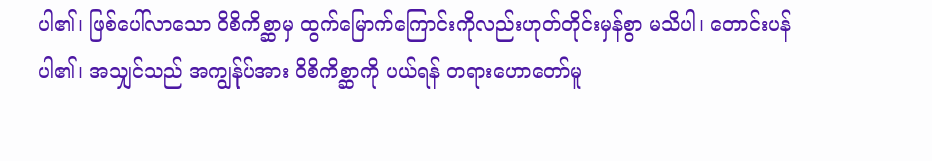ပါ၏၊ ဖြစ်ပေါ်လာသော ဝိစိကိစ္ဆာမှ ထွက်မြောက်ကြောင်းကိုလည်းဟုတ်တိုင်းမှန်စွာ မသိပါ၊ တောင်းပန်ပါ၏၊ အသျှင်သည် အကျွန်ုပ်အား ဝိစိကိစ္ဆာကို ပယ်ရန် တရားဟောတော်မူ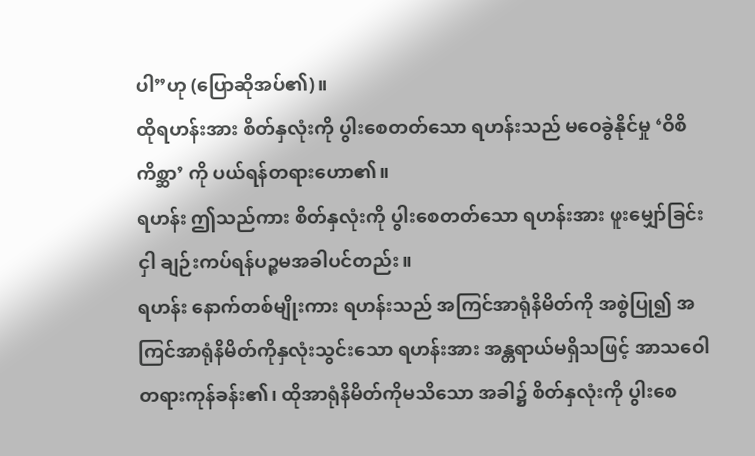ပါ”ဟု (ပြောဆိုအပ်၏)။
ထိုရဟန်းအား စိတ်နှလုံးကို ပွါးစေတတ်သော ရဟန်းသည် မဝေခွဲနိုင်မှု ‘ဝိစိကိစ္ဆာ’ ကို ပယ်ရန်တရားဟော၏။
ရဟန်း ဤသည်ကား စိတ်နှလုံးကို ပွါးစေတတ်သော ရဟန်းအား ဖူးမျှော်ခြင်းငှါ ချဉ်းကပ်ရန်ပဉ္စမအခါပင်တည်း။
ရဟန်း နောက်တစ်မျိုးကား ရဟန်းသည် အကြင်အာရုံနိမိတ်ကို အစွဲပြု၍ အကြင်အာရုံနိမိတ်ကိုနှလုံးသွင်းသော ရဟန်းအား အန္တရာယ်မရှိသဖြင့် အာသဝေါတရားကုန်ခန်း၏၊ ထိုအာရုံနိမိတ်ကိုမသိသော အခါ၌ စိတ်နှလုံးကို ပွါးစေ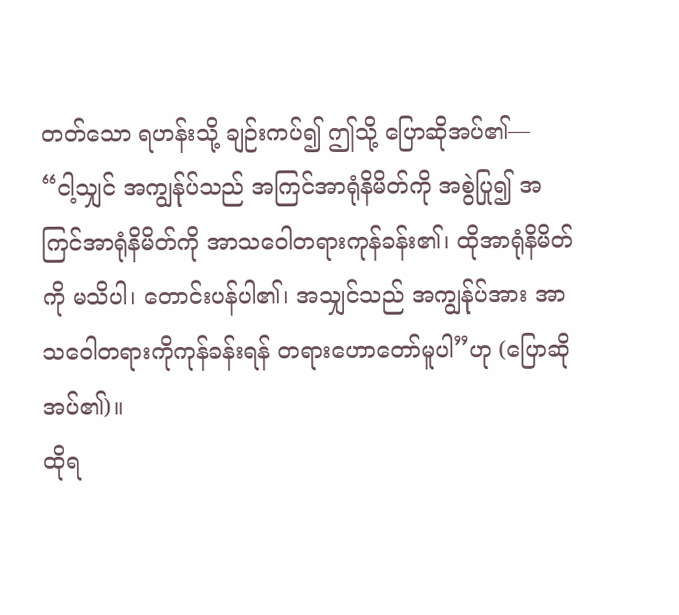တတ်သော ရဟန်းသို့ ချဉ်းကပ်၍ ဤသို့ ပြောဆိုအပ်၏—
“ငါ့သျှင် အကျွန်ုပ်သည် အကြင်အာရုံနိမိတ်ကို အစွဲပြု၍ အကြင်အာရုံနိမိတ်ကို အာသဝေါတရားကုန်ခန်း၏၊ ထိုအာရုံနိမိတ်ကို မသိပါ၊ တောင်းပန်ပါ၏၊ အသျှင်သည် အကျွန်ုပ်အား အာသဝေါတရားကိုကုန်ခန်းရန် တရားဟောတော်မူပါ”ဟု (ပြောဆိုအပ်၏)။
ထိုရ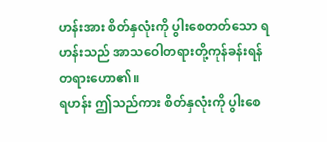ဟန်းအား စိတ်နှလုံးကို ပွါးစေတတ်သော ရဟန်းသည် အာသဝေါတရားတို့ကုန်ခန်းရန်တရားဟော၏။
ရဟန်း ဤသည်ကား စိတ်နှလုံးကို ပွါးစေ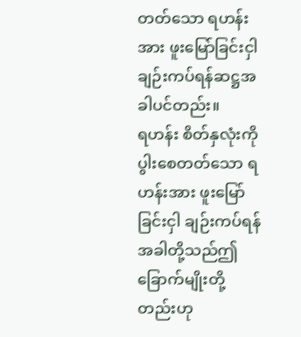တတ်သော ရဟန်းအား ဖူးမြော်ခြင်းငှါ ချဉ်းကပ်ရန်ဆဋ္ဌအခါပင်တည်း။
ရဟန်း စိတ်နှလုံးကို ပွါးစေတတ်သော ရဟန်းအား ဖူးမြော်ခြင်းငှါ ချဉ်းကပ်ရန် အခါတို့သည်ဤခြောက်မျိုးတို့တည်းဟု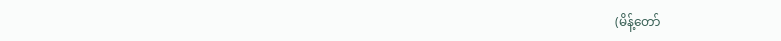(မိန့်တော်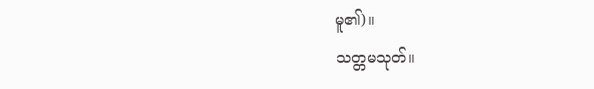မူ၏)။
သတ္တမသုတ်။